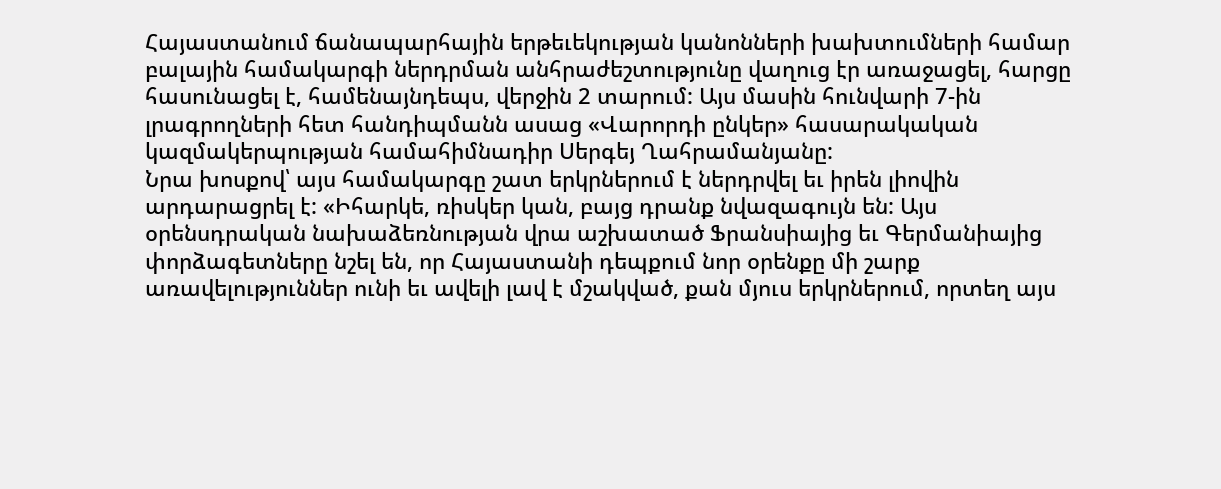Հայաստանում ճանապարհային երթեւեկության կանոնների խախտումների համար բալային համակարգի ներդրման անհրաժեշտությունը վաղուց էր առաջացել, հարցը հասունացել է, համենայնդեպս, վերջին 2 տարում: Այս մասին հունվարի 7-ին լրագրողների հետ հանդիպմանն ասաց «Վարորդի ընկեր» հասարակական կազմակերպության համահիմնադիր Սերգեյ Ղահրամանյանը:
Նրա խոսքով՝ այս համակարգը շատ երկրներում է ներդրվել եւ իրեն լիովին արդարացրել է: «Իհարկե, ռիսկեր կան, բայց դրանք նվազագույն են: Այս օրենսդրական նախաձեռնության վրա աշխատած Ֆրանսիայից եւ Գերմանիայից փորձագետները նշել են, որ Հայաստանի դեպքում նոր օրենքը մի շարք առավելություններ ունի եւ ավելի լավ է մշակված, քան մյուս երկրներում, որտեղ այս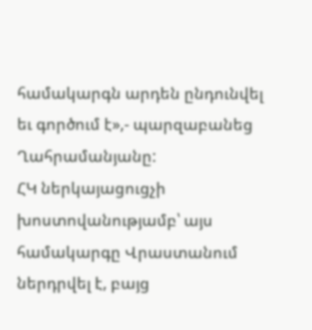համակարգն արդեն ընդունվել եւ գործում է»,- պարզաբանեց Ղահրամանյանը:
ՀԿ ներկայացուցչի խոստովանությամբ՝ այս համակարգը Վրաստանում ներդրվել է, բայց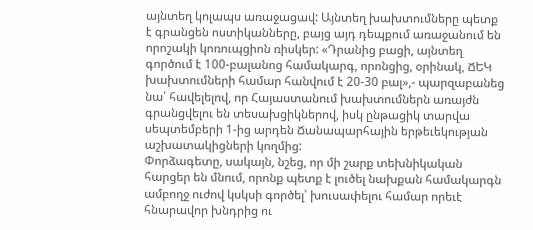այնտեղ կոլապս առաջացավ: Այնտեղ խախտումները պետք է գրանցեն ոստիկանները, բայց այդ դեպքում առաջանում են որոշակի կոռուպցիոն ռիսկեր: «Դրանից բացի, այնտեղ գործում է 100-բալանոց համակարգ, որոնցից, օրինակ, ՃԵԿ խախտումների համար հանվում է 20-30 բալ»,- պարզաբանեց նա՝ հավելելով, որ Հայաստանում խախտումներն առայժն գրանցվելու են տեսախցիկներով, իսկ ընթացիկ տարվա սեպտեմբերի 1-ից արդեն Ճանապարհային երթեւեկության աշխատակիցների կողմից:
Փորձագետը, սակայն, նշեց, որ մի շարք տեխնիկական հարցեր են մնում, որոնք պետք է լուծել նախքան համակարգն ամբողջ ուժով կսկսի գործել՝ խուսափելու համար որեւէ հնարավոր խնդրից ու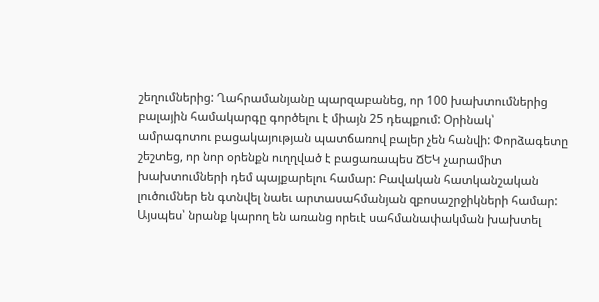շեղումներից: Ղահրամանյանը պարզաբանեց, որ 100 խախտումներից բալային համակարգը գործելու է միայն 25 դեպքում: Օրինակ՝ ամրագոտու բացակայության պատճառով բալեր չեն հանվի: Փորձագետը շեշտեց, որ նոր օրենքն ուղղված է բացառապես ՃԵԿ չարամիտ խախտումների դեմ պայքարելու համար: Բավական հատկանշական լուծումներ են գտնվել նաեւ արտասահմանյան զբոսաշրջիկների համար: Այսպես՝ նրանք կարող են առանց որեւէ սահմանափակման խախտել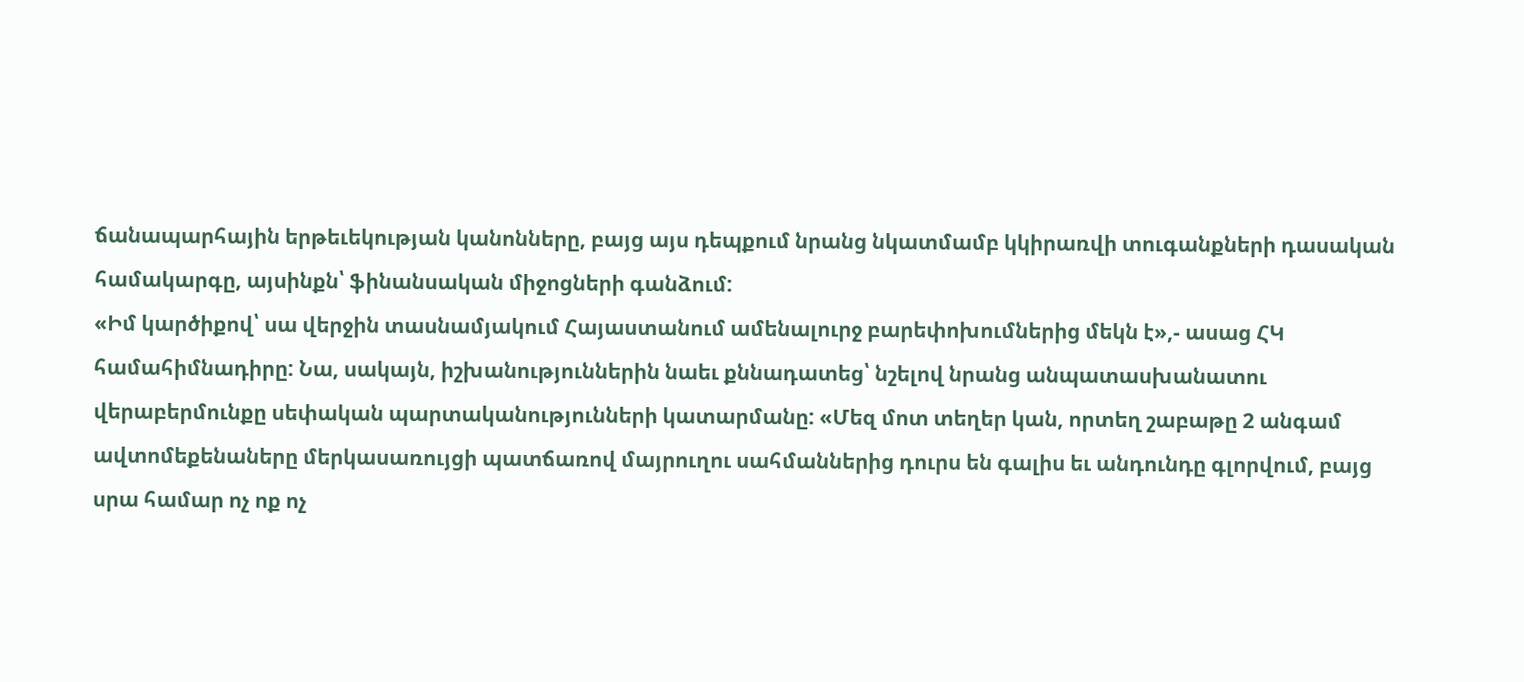ճանապարհային երթեւեկության կանոնները, բայց այս դեպքում նրանց նկատմամբ կկիրառվի տուգանքների դասական համակարգը, այսինքն՝ ֆինանսական միջոցների գանձում:
«Իմ կարծիքով՝ սա վերջին տասնամյակում Հայաստանում ամենալուրջ բարեփոխումներից մեկն է»,- ասաց ՀԿ համահիմնադիրը: Նա, սակայն, իշխանություններին նաեւ քննադատեց՝ նշելով նրանց անպատասխանատու վերաբերմունքը սեփական պարտականությունների կատարմանը: «Մեզ մոտ տեղեր կան, որտեղ շաբաթը 2 անգամ ավտոմեքենաները մերկասառույցի պատճառով մայրուղու սահմաններից դուրս են գալիս եւ անդունդը գլորվում, բայց սրա համար ոչ ոք ոչ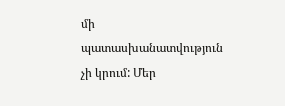մի պատասխանատվություն չի կրում: Մեր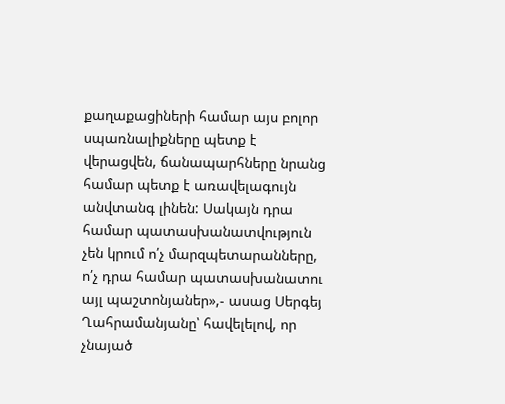քաղաքացիների համար այս բոլոր սպառնալիքները պետք է վերացվեն, ճանապարհները նրանց համար պետք է առավելագույն անվտանգ լինեն: Սակայն դրա համար պատասխանատվություն չեն կրում ո՛չ մարզպետարանները, ո՛չ դրա համար պատասխանատու այլ պաշտոնյաներ»,- ասաց Սերգեյ Ղահրամանյանը՝ հավելելով, որ չնայած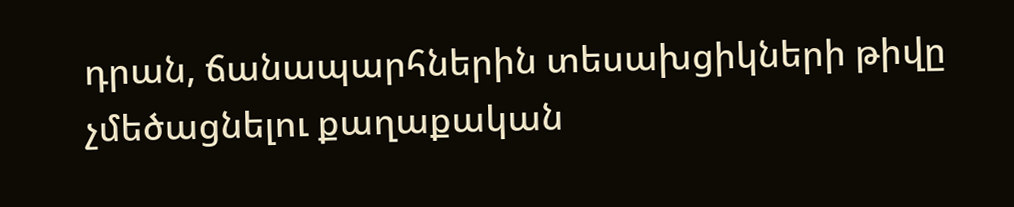դրան, ճանապարհներին տեսախցիկների թիվը չմեծացնելու քաղաքական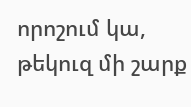որոշում կա, թեկուզ մի շարք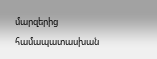մարզերից համապատասխան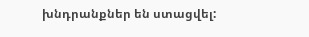խնդրանքներ են ստացվել: